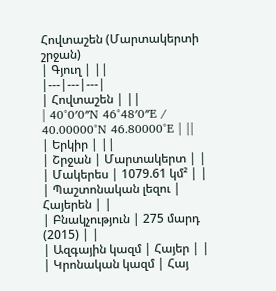Հովտաշեն (Մարտակերտի շրջան)
| Գյուղ | ||
|---|---|---|
| Հովտաշեն | ||
| 40°0′0″N 46°48′0″E / 40.00000°N 46.80000°E | ||
| Երկիր | ||
| Շրջան | Մարտակերտ | |
| Մակերես | 1079.61 կմ² | |
| Պաշտոնական լեզու | Հայերեն | |
| Բնակչություն | 275 մարդ (2015) | |
| Ազգային կազմ | Հայեր | |
| Կրոնական կազմ | Հայ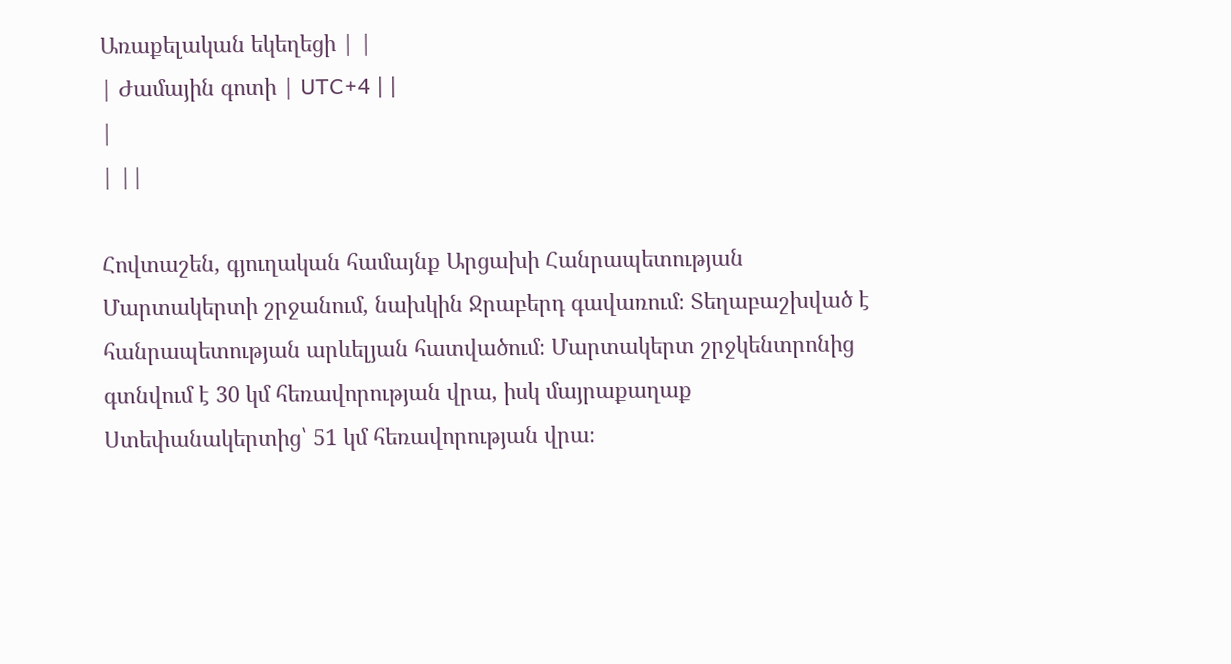Առաքելական եկեղեցի | |
| Ժամային գոտի | UTC+4 | |
|
| ||

Հովտաշեն, գյուղական համայնք Արցախի Հանրապետության Մարտակերտի շրջանում, նախկին Ջրաբերդ գավառում։ Տեղաբաշխված է հանրապետության արևելյան հատվածում։ Մարտակերտ շրջկենտրոնից գտնվում է 30 կմ հեռավորության վրա, իսկ մայրաքաղաք Ստեփանակերտից՝ 51 կմ հեռավորության վրա։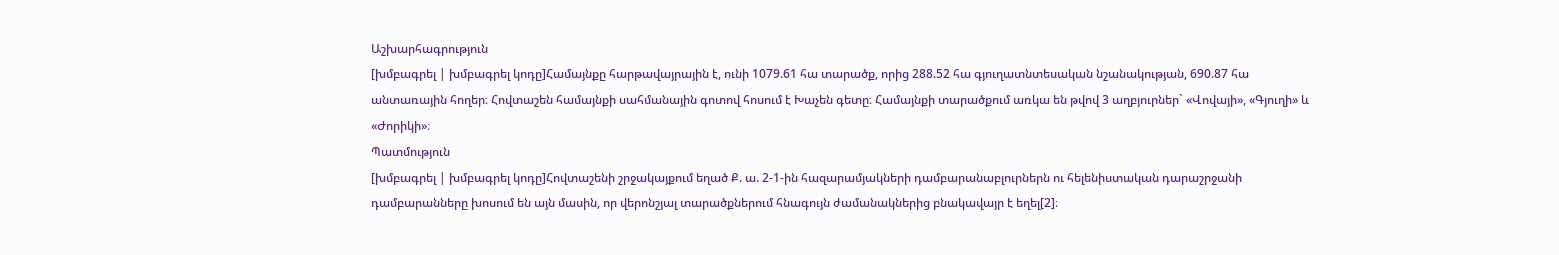Աշխարհագրություն
[խմբագրել | խմբագրել կոդը]Համայնքը հարթավայրային է, ունի 1079.61 հա տարածք, որից 288.52 հա գյուղատնտեսական նշանակության, 690.87 հա անտառային հողեր։ Հովտաշեն համայնքի սահմանային գոտով հոսում է Խաչեն գետը։ Համայնքի տարածքում առկա են թվով 3 աղբյուրներ` «Վովայի», «Գյուղի» և «Ժորիկի»։
Պատմություն
[խմբագրել | խմբագրել կոդը]Հովտաշենի շրջակայքում եղած Ք. ա. 2-1-ին հազարամյակների դամբարանաբլուրներն ու հելենիստական դարաշրջանի դամբարանները խոսում են այն մասին, որ վերոնշյալ տարածքներում հնագույն ժամանակներից բնակավայր է եղել[2]։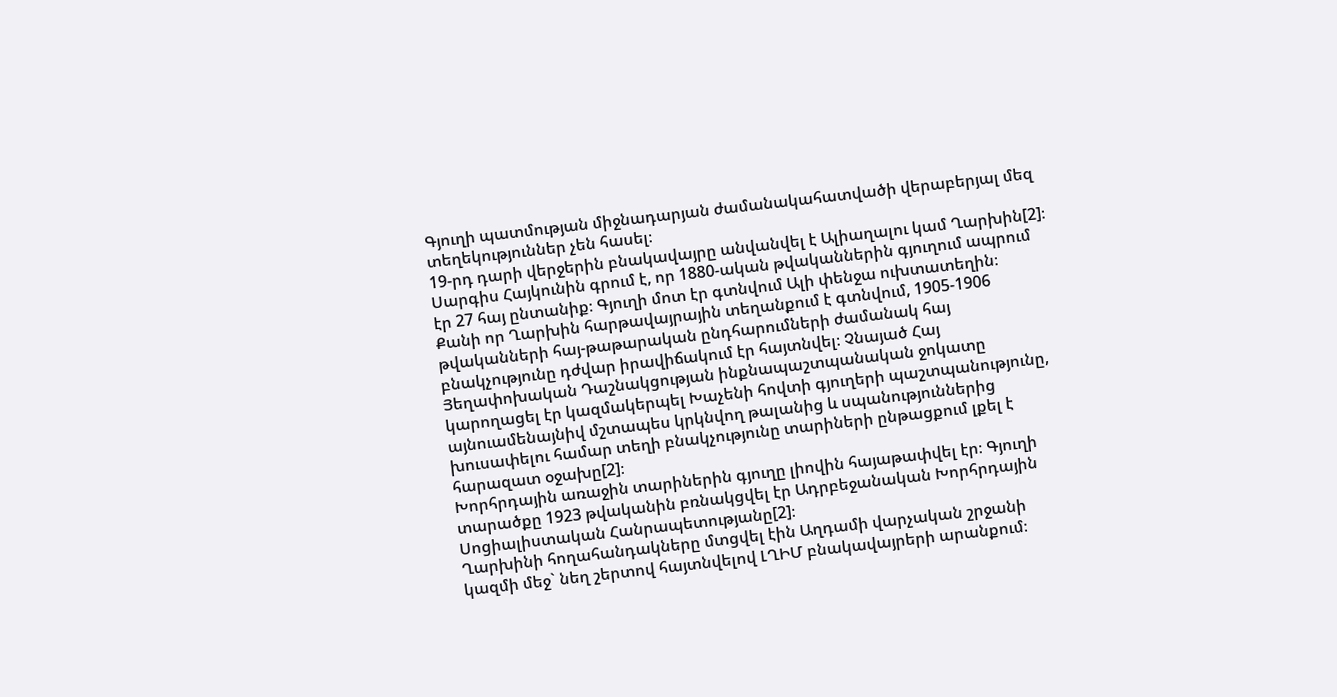Գյուղի պատմության միջնադարյան ժամանակահատվածի վերաբերյալ մեզ տեղեկություններ չեն հասել։
19-րդ դարի վերջերին բնակավայրը անվանվել է Ալիաղալու կամ Ղարխին[2]։
Սարգիս Հայկունին գրում է, որ 1880-ական թվականներին գյուղում ապրում էր 27 հայ ընտանիք։ Գյուղի մոտ էր գտնվում Ալի փենջա ուխտատեղին։
Քանի որ Ղարխին հարթավայրային տեղանքում է գտնվում, 1905-1906 թվականների հայ-թաթարական ընդհարումների ժամանակ հայ բնակչությունը դժվար իրավիճակում էր հայտնվել։ Չնայած Հայ Յեղափոխական Դաշնակցության ինքնապաշտպանական ջոկատը կարողացել էր կազմակերպել Խաչենի հովտի գյուղերի պաշտպանությունը, այնուամենայնիվ մշտապես կրկնվող թալանից և սպանություններից խուսափելու համար տեղի բնակչությունը տարիների ընթացքում լքել է հարազատ օջախը[2]։
Խորհրդային առաջին տարիներին գյուղը լիովին հայաթափվել էր։ Գյուղի տարածքը 1923 թվականին բռնակցվել էր Ադրբեջանական Խորհրդային Սոցիալիստական Հանրապետությանը[2]։
Ղարխինի հողահանդակները մտցվել էին Աղդամի վարչական շրջանի կազմի մեջ` նեղ շերտով հայտնվելով ԼՂԻՄ բնակավայրերի արանքում։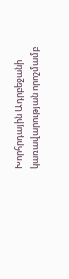Խորհրդային Ադրբեջանի կառավարության որոշմամբ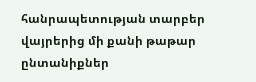հանրապետության տարբեր վայրերից մի քանի թաթար ընտանիքներ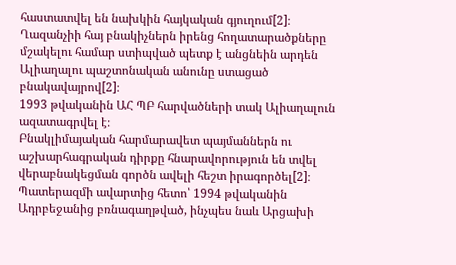հաստատվել են նախկին հայկական գյուղում[2]։
Ղազանչիի հայ բնակիչներն իրենց հողատարածքները մշակելու համար ստիպված պետք է անցնեին արդեն Ալիաղալու պաշտոնական անունը ստացած բնակավայրով[2]։
1993 թվականին ԱՀ ՊԲ հարվածների տակ Ալիաղալուն ազատագրվել է։
Բնակլիմայական հարմարավետ պայմաններն ու աշխարհագրական դիրքը հնարավորություն են տվել վերաբնակեցման գործն ավելի հեշտ իրագործել[2]։
Պատերազմի ավարտից հետո՝ 1994 թվականին Ադրբեջանից բռնագաղթված, ինչպես նաև Արցախի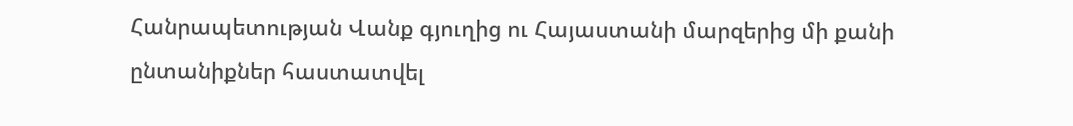Հանրապետության Վանք գյուղից ու Հայաստանի մարզերից մի քանի ընտանիքներ հաստատվել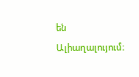են Ալիաղալույում։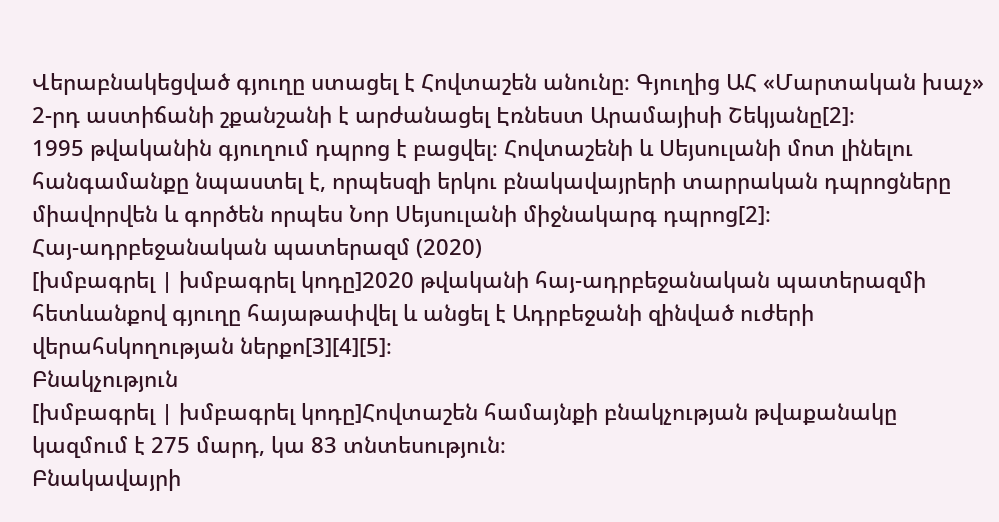Վերաբնակեցված գյուղը ստացել է Հովտաշեն անունը։ Գյուղից ԱՀ «Մարտական խաչ» 2-րդ աստիճանի շքանշանի է արժանացել Էռնեստ Արամայիսի Շեկյանը[2]։
1995 թվականին գյուղում դպրոց է բացվել։ Հովտաշենի և Սեյսուլանի մոտ լինելու հանգամանքը նպաստել է, որպեսզի երկու բնակավայրերի տարրական դպրոցները միավորվեն և գործեն որպես Նոր Սեյսուլանի միջնակարգ դպրոց[2]։
Հայ-ադրբեջանական պատերազմ (2020)
[խմբագրել | խմբագրել կոդը]2020 թվականի հայ-ադրբեջանական պատերազմի հետևանքով գյուղը հայաթափվել և անցել է Ադրբեջանի զինված ուժերի վերահսկողության ներքո[3][4][5]։
Բնակչություն
[խմբագրել | խմբագրել կոդը]Հովտաշեն համայնքի բնակչության թվաքանակը կազմում է 275 մարդ, կա 83 տնտեսություն։
Բնակավայրի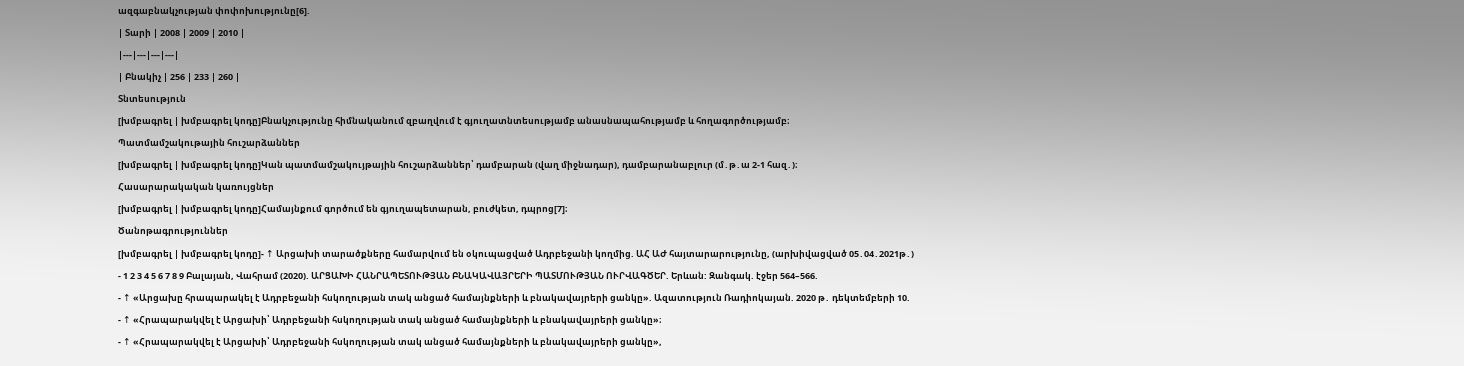ազգաբնակչության փոփոխությունը[6].
| Տարի | 2008 | 2009 | 2010 |
|---|---|---|---|
| Բնակիչ | 256 | 233 | 260 |
Տնտեսություն
[խմբագրել | խմբագրել կոդը]Բնակչությունը հիմնականում զբաղվում է գյուղատնտեսությամբ անասնապահությամբ և հողագործությամբ։
Պատմամշակութային հուշարձաններ
[խմբագրել | խմբագրել կոդը]Կան պատմամշակույթային հուշարձաններ՝ դամբարան (վաղ միջնադար), դամբարանաբլուր (մ․թ․ա 2-1 հազ․)։
Հասարարակական կառույցներ
[խմբագրել | խմբագրել կոդը]Համայնքում գործում են գյուղապետարան, բուժկետ, դպրոց[7]։
Ծանոթագրություններ
[խմբագրել | խմբագրել կոդը]- ↑ Արցախի տարածքները համարվում են օկուպացված Ադրբեջանի կողմից. ԱՀ ԱԺ հայտարարությունը, (արխիվացված 05․04․2021թ․)
- 1 2 3 4 5 6 7 8 9 Բալայան, Վահրամ (2020). ԱՐՑԱԽԻ ՀԱՆՐԱՊԵՏՈՒԹՅԱՆ ԲՆԱԿԱՎԱՅՐԵՐԻ ՊԱՏՄՈՒԹՅԱՆ ՈՒՐՎԱԳԾԵՐ. Երևան: Զանգակ. էջեր 564–566.
- ↑ «Արցախը հրապարակել է Ադրբեջանի հսկողության տակ անցած համայնքների և բնակավայրերի ցանկը». Ազատություն Ռադիոկայան. 2020 թ․ դեկտեմբերի 10.
- ↑ «Հրապարակվել է Արցախի՝ Ադրբեջանի հսկողության տակ անցած համայնքների և բնակավայրերի ցանկը»։
- ↑ «Հրապարակվել է Արցախի՝ Ադրբեջանի հսկողության տակ անցած համայնքների և բնակավայրերի ցանկը»,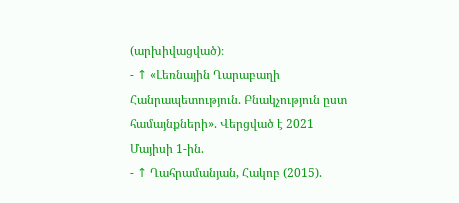(արխիվացված)։
- ↑ «Լեռնային Ղարաբաղի Հանրապետություն. Բնակչություն ըստ համայնքների». Վերցված է 2021 Մայիսի 1-ին.
- ↑ Ղահրամանյան, Հակոբ (2015).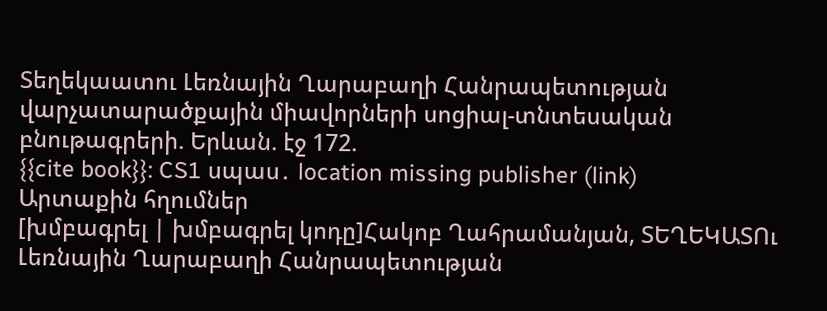Տեղեկաատու Լեռնային Ղարաբաղի Հանրապետության վարչատարածքային միավորների սոցիալ-տնտեսական բնութագրերի. Երևան. էջ 172.
{{cite book}}: CS1 սպաս․ location missing publisher (link)
Արտաքին հղումներ
[խմբագրել | խմբագրել կոդը]Հակոբ Ղահրամանյան, ՏԵՂԵԿԱՏՈւ Լեռնային Ղարաբաղի Հանրապետության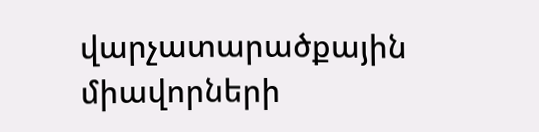վարչատարածքային միավորների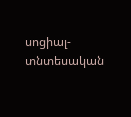սոցիալ-տնտեսական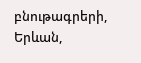բնութագրերի, Երևան,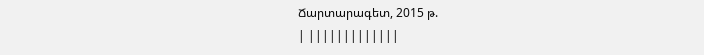Ճարտարագետ, 2015 թ.
| |||||||||||||